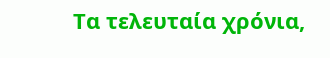Τα τελευταία χρόνια,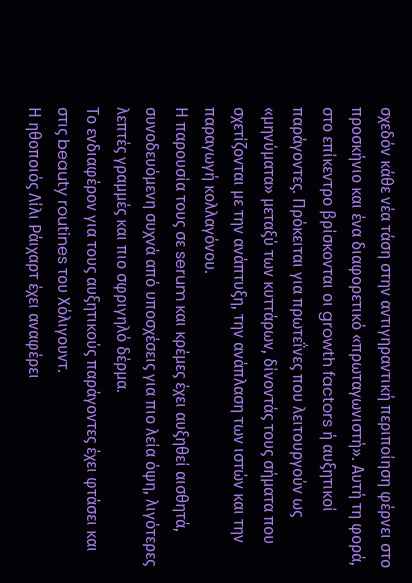σχεδόν κάθε νέα τάση στην αντιγηραντική περιποίηση φέρνει στο προσκήνιο και ένα διαφορετικό «πρωταγωνιστή». Αυτή τη φορά, στο επίκεντρο βρίσκονται οι growth factors ή αυξητικοί παράγοντες. Πρόκειται για πρωτεΐνες που λειτουργούν ως «μηνύματα» μεταξύ των κυττάρων, δίνοντάς τους σήματα που σχετίζονται με την ανάπτυξη, την ανάπλαση των ιστών και την παραγωγή κολλαγόνου.
Η παρουσία τους σε serum και κρέμες έχει αυξηθεί αισθητά, συνοδευόμενη συχνά από υποσχέσεις για πιο λεία όψη, λιγότερες λεπτές γραμμές και πιο σφριγηλό δέρμα.
Το ενδιαφέρον για τους αυξητικούς παράγοντες έχει φτάσει και στις beauty routines του Χόλιγουντ.
Η ηθοποιός Λίλι Ράιχαρτ έχει αναφέρει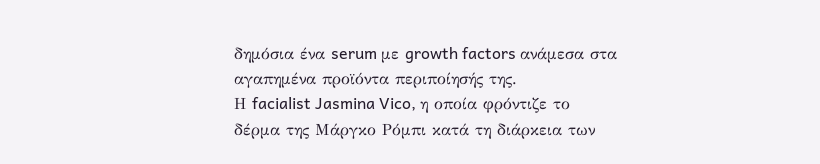δημόσια ένα serum με growth factors ανάμεσα στα αγαπημένα προϊόντα περιποίησής της.
Η facialist Jasmina Vico, η οποία φρόντιζε το δέρμα της Μάργκο Ρόμπι κατά τη διάρκεια των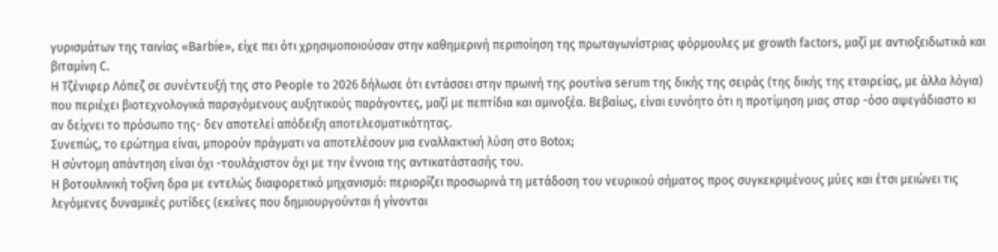γυρισμάτων της ταινίας «Barbie», είχε πει ότι χρησιμοποιούσαν στην καθημερινή περιποίηση της πρωταγωνίστριας φόρμουλες με growth factors, μαζί με αντιοξειδωτικά και βιταμίνη C.
Η Τζένιφερ Λόπεζ σε συνέντευξή της στο People το 2026 δήλωσε ότι εντάσσει στην πρωινή της ρουτίνα serum της δικής της σειράς (της δικής της εταιρείας, με άλλα λόγια) που περιέχει βιοτεχνολογικά παραγόμενους αυξητικούς παράγοντες, μαζί με πεπτίδια και αμινοξέα. Βεβαίως, είναι ευνόητο ότι η προτίμηση μιας σταρ -όσο αψεγάδιαστο κι αν δείχνει το πρόσωπο της- δεν αποτελεί απόδειξη αποτελεσματικότητας.
Συνεπώς, το ερώτημα είναι, μπορούν πράγματι να αποτελέσουν μια εναλλακτική λύση στο Botox;
Η σύντομη απάντηση είναι όχι -τουλάχιστον όχι με την έννοια της αντικατάστασής του.
Η βοτουλινική τοξίνη δρα με εντελώς διαφορετικό μηχανισμό: περιορίζει προσωρινά τη μετάδοση του νευρικού σήματος προς συγκεκριμένους μύες και έτσι μειώνει τις λεγόμενες δυναμικές ρυτίδες (εκείνες που δημιουργούνται ή γίνονται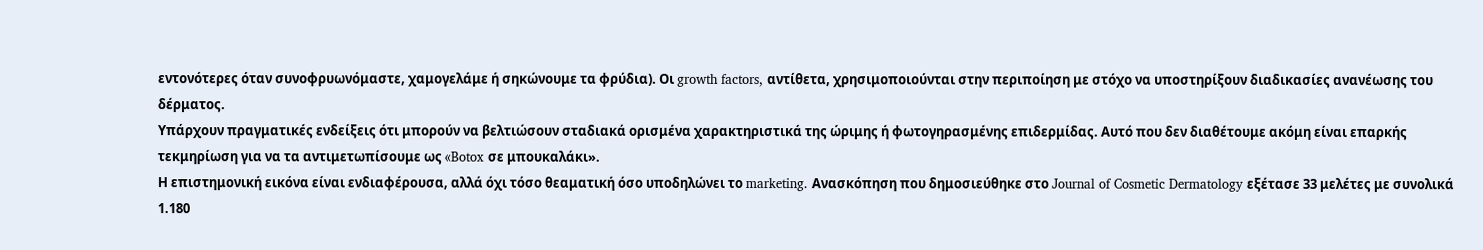εντονότερες όταν συνοφρυωνόμαστε, χαμογελάμε ή σηκώνουμε τα φρύδια). Οι growth factors, αντίθετα, χρησιμοποιούνται στην περιποίηση με στόχο να υποστηρίξουν διαδικασίες ανανέωσης του δέρματος.
Υπάρχουν πραγματικές ενδείξεις ότι μπορούν να βελτιώσουν σταδιακά ορισμένα χαρακτηριστικά της ώριμης ή φωτογηρασμένης επιδερμίδας. Αυτό που δεν διαθέτουμε ακόμη είναι επαρκής τεκμηρίωση για να τα αντιμετωπίσουμε ως «Botox σε μπουκαλάκι».
Η επιστημονική εικόνα είναι ενδιαφέρουσα, αλλά όχι τόσο θεαματική όσο υποδηλώνει το marketing. Ανασκόπηση που δημοσιεύθηκε στο Journal of Cosmetic Dermatology εξέτασε 33 μελέτες με συνολικά 1.180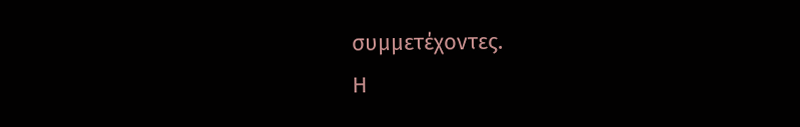συμμετέχοντες.
Η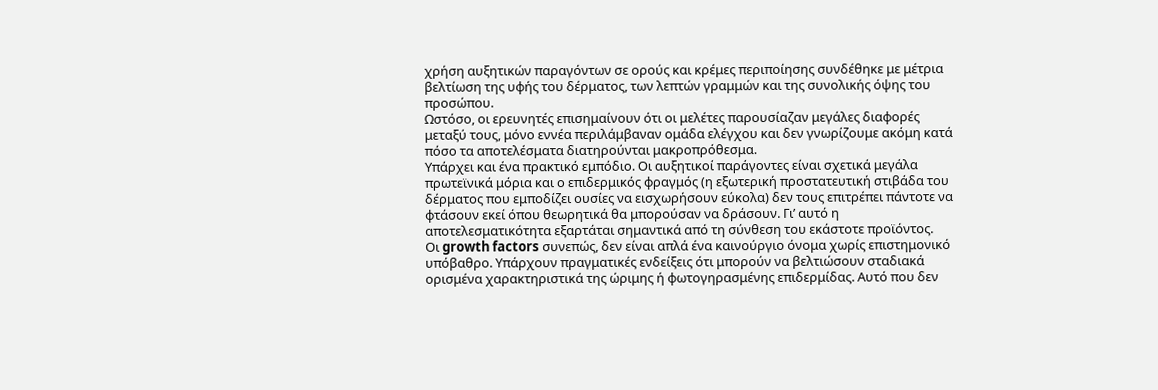χρήση αυξητικών παραγόντων σε ορούς και κρέμες περιποίησης συνδέθηκε με μέτρια βελτίωση της υφής του δέρματος, των λεπτών γραμμών και της συνολικής όψης του προσώπου.
Ωστόσο, οι ερευνητές επισημαίνουν ότι οι μελέτες παρουσίαζαν μεγάλες διαφορές μεταξύ τους, μόνο εννέα περιλάμβαναν ομάδα ελέγχου και δεν γνωρίζουμε ακόμη κατά πόσο τα αποτελέσματα διατηρούνται μακροπρόθεσμα.
Υπάρχει και ένα πρακτικό εμπόδιο. Οι αυξητικοί παράγοντες είναι σχετικά μεγάλα πρωτεϊνικά μόρια και ο επιδερμικός φραγμός (η εξωτερική προστατευτική στιβάδα του δέρματος που εμποδίζει ουσίες να εισχωρήσουν εύκολα) δεν τους επιτρέπει πάντοτε να φτάσουν εκεί όπου θεωρητικά θα μπορούσαν να δράσουν. Γι’ αυτό η αποτελεσματικότητα εξαρτάται σημαντικά από τη σύνθεση του εκάστοτε προϊόντος.
Οι growth factors συνεπώς, δεν είναι απλά ένα καινούργιο όνομα χωρίς επιστημονικό υπόβαθρο. Υπάρχουν πραγματικές ενδείξεις ότι μπορούν να βελτιώσουν σταδιακά ορισμένα χαρακτηριστικά της ώριμης ή φωτογηρασμένης επιδερμίδας. Αυτό που δεν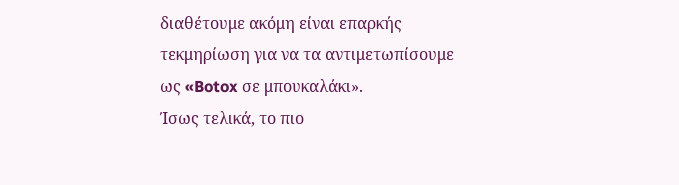διαθέτουμε ακόμη είναι επαρκής τεκμηρίωση για να τα αντιμετωπίσουμε ως «Botox σε μπουκαλάκι».
Ίσως τελικά, το πιο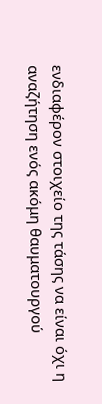ενδιαφέρον στοιχείο της τάσης να είναι όχι η αναζήτηση ενός ακόμη θαυματουργού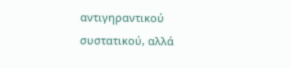αντιγηραντικού συστατικού, αλλά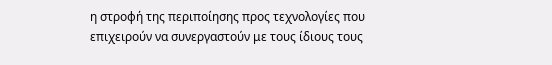η στροφή της περιποίησης προς τεχνολογίες που επιχειρούν να συνεργαστούν με τους ίδιους τους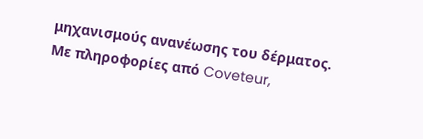μηχανισμούς ανανέωσης του δέρματος.
Με πληροφορίες από Coveteur,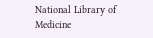National Library of Medicine